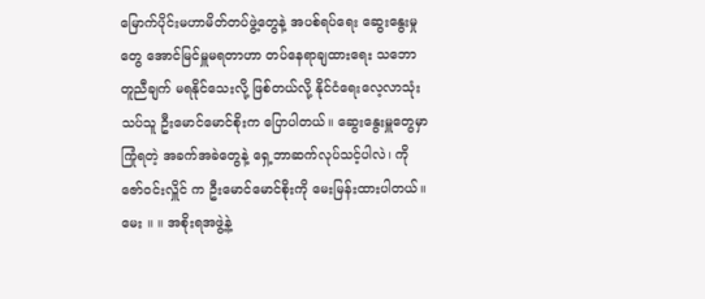မြောက်ပိုင်းမဟာမိတ်တပ်ဖွဲ့တွေနဲ့ အပစ်ရပ်ရေး ဆွေးနွေးမှုတွေ အောင်မြင်မှူမရတာဟာ တပ်နေရာချထားရေး သဘောတူညီချက် မရနိုင်သေးလို့ ဖြစ်တယ်လို့ နိုင်ငံရေးလေ့လာသုံးသပ်သူ ဦးမောင်မောင်စိုးက ပြောပါတယ်။ ဆွေးနွေးမှူတွေမှာ ကြုံရတဲ့ အခက်အခဲတွေနဲ့ ရှေ့ဘာဆက်လုပ်သင့်ပါလဲ၊ ကိုဇော်ဝင်းလှိူင် က ဦးမောင်မောင်စိုးကို မေးမြန်းထားပါတယ်။
မေး ။ ။ အစိုးရအဖွဲ့နဲ့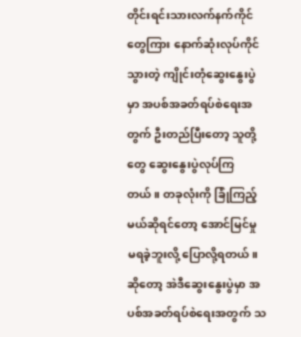တိုင်းရင်းသားလက်နက်ကိုင်တွေကြား နောက်ဆုံးလုပ်ကိုင်သွားတဲ့ ကျိုင်းတုံဆွေးနွေးပွဲမှာ အပစ်အခတ်ရပ်စဲရေးအတွက် ဦးတည်ပြီးတော့ သူတို့တွေ ဆွေးနွေးပွဲလုပ်ကြတယ်။ တခုလုံးကို ခြုံကြည့်မယ်ဆိုရင်တော့ အောင်မြင်မှု မရခဲ့ဘူးလို့ ပြောလို့ရတယ်။ ဆိုတော့ အဲဒီဆွေးနွေးပွဲမှာ အပစ်အခတ်ရပ်စဲရေးအတွက် သ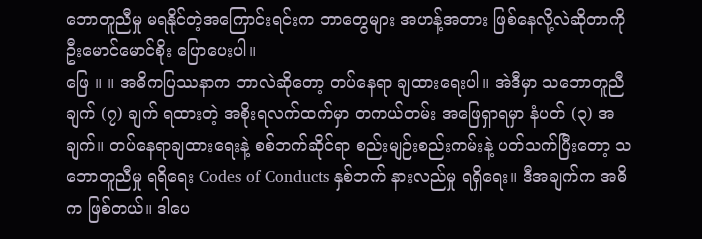ဘောတူညီမှု မရနိုင်တဲ့အကြောင်းရင်းက ဘာတွေများ အဟန့်အတား ဖြစ်နေလို့လဲဆိုတာကို ဦးမောင်မောင်စိုး ပြောပေးပါ။
ဖြေ ။ ။ အဓိကပြဿနာက ဘာလဲဆိုတော့ တပ်နေရာ ချထားရေးပါ။ အဲဒီမှာ သဘောတူညီချက် (၇) ချက် ရထားတဲ့ အစိုးရလက်ထက်မှာ တကယ်တမ်း အဖြေရှာရမှာ နံပတ် (၃) အချက်။ တပ်နေရာချထားရေးနဲ့ စစ်ဘက်ဆိုင်ရာ စည်းမျဉ်းစည်းကမ်းနဲ့ ပတ်သက်ပြီးတော့ သဘောတူညီမှု ရရိရေး Codes of Conducts နှစ်ဘက် နားလည်မှု ရရှိရေး။ ဒီအချက်က အဓိက ဖြစ်တယ်။ ဒါပေ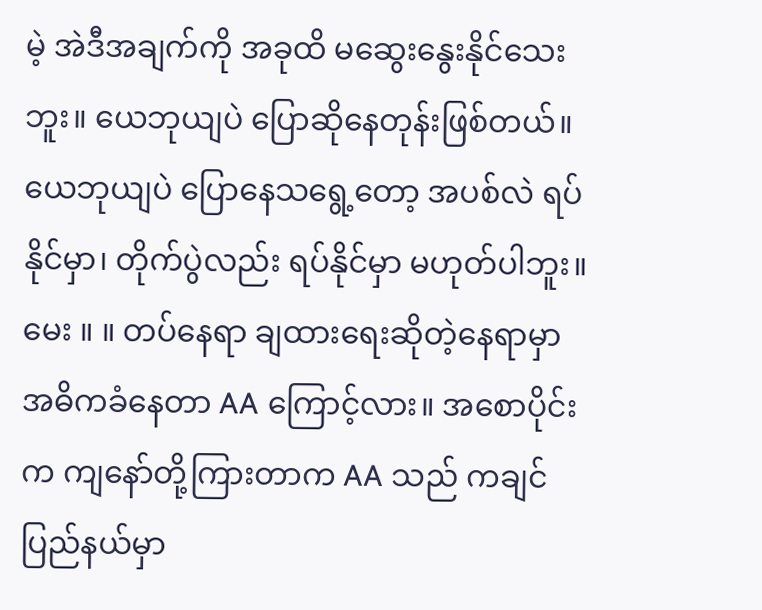မဲ့ အဲဒီအချက်ကို အခုထိ မဆွေးနွေးနိုင်သေးဘူး။ ယေဘုယျပဲ ပြောဆိုနေတုန်းဖြစ်တယ်။ ယေဘုယျပဲ ပြောနေသရွေ့တော့ အပစ်လဲ ရပ်နိုင်မှာ၊ တိုက်ပွဲလည်း ရပ်နိုင်မှာ မဟုတ်ပါဘူး။
မေး ။ ။ တပ်နေရာ ချထားရေးဆိုတဲ့နေရာမှာ အဓိကခံနေတာ AA ကြောင့်လား။ အစောပိုင်းက ကျနော်တို့ကြားတာက AA သည် ကချင်ပြည်နယ်မှာ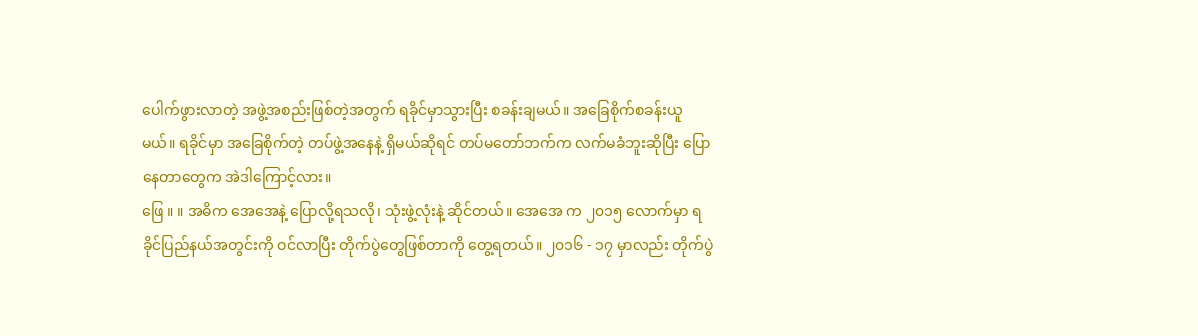ပေါက်ဖွားလာတဲ့ အဖွဲ့အစည်းဖြစ်တဲ့အတွက် ရခိုင်မှာသွားပြီး စခန်းချမယ်။ အခြေစိုက်စခန်းယူမယ်။ ရခိုင်မှာ အခြေစိုက်တဲ့ တပ်ဖွဲ့အနေနဲ့ ရှိမယ်ဆိုရင် တပ်မတော်ဘက်က လက်မခံဘူးဆိုပြီး ပြောနေတာတွေက အဲဒါကြောင့်လား။
ဖြေ ။ ။ အဓိက အေအေနဲ့ ပြောလို့ရသလို၊ သုံးဖွဲ့လုံးနဲ့ ဆိုင်တယ်။ အေအေ က ၂၀၁၅ လောက်မှာ ရခိုင်ပြည်နယ်အတွင်းကို ဝင်လာပြီး တိုက်ပွဲတွေဖြစ်တာကို တွေ့ရတယ်။ ၂၀၁၆ - ၁၇ မှာလည်း တိုက်ပွဲ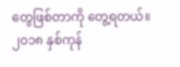တွေဖြစ်တာကို တွေ့ရတယ်။ ၂၀၁၈ နှစ်ကုန်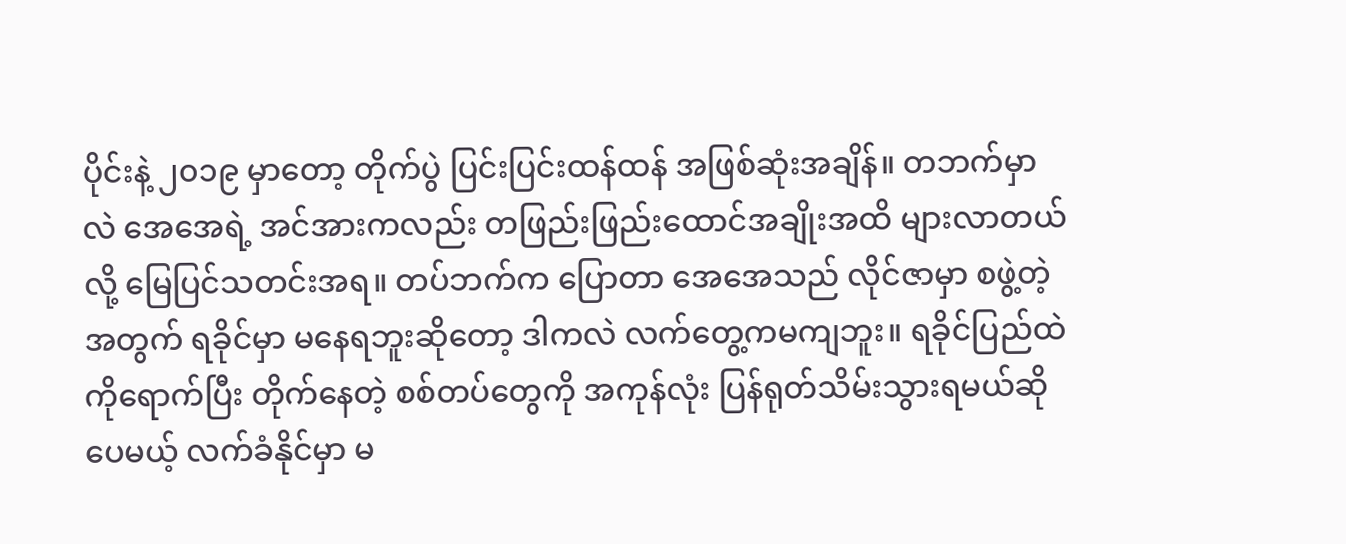ပိုင်းနဲ့ ၂၀၁၉ မှာတော့ တိုက်ပွဲ ပြင်းပြင်းထန်ထန် အဖြစ်ဆုံးအချိန်။ တဘက်မှာလဲ အေအေရဲ့ အင်အားကလည်း တဖြည်းဖြည်းထောင်အချိုးအထိ များလာတယ်လို့ မြေပြင်သတင်းအရ။ တပ်ဘက်က ပြောတာ အေအေသည် လိုင်ဇာမှာ စဖွဲ့တဲ့အတွက် ရခိုင်မှာ မနေရဘူးဆိုတော့ ဒါကလဲ လက်တွေ့ကမကျဘူး။ ရခိုင်ပြည်ထဲကိုရောက်ပြီး တိုက်နေတဲ့ စစ်တပ်တွေကို အကုန်လုံး ပြန်ရုတ်သိမ်းသွားရမယ်ဆိုပေမယ့် လက်ခံနိုင်မှာ မ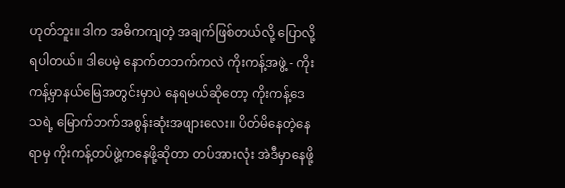ဟုတ်ဘူး။ ဒါက အဓိကကျတဲ့ အချက်ဖြစ်တယ်လို့ ပြောလို့ရပါတယ်။ ဒါပေမဲ့ နောက်တဘက်ကလဲ ကိုးကန့်အဖွဲ့ - ကိုးကန့်မှာနယ်မြေအတွင်းမှာပဲ နေရမယ်ဆိုတော့ ကိုးကန့်ဒေသရဲ့ မြောက်ဘက်အစွန်းဆုံးအဖျားလေး။ ပိတ်မိနေတဲ့နေရာမှ ကိုးကန့်တပ်ဖွဲ့ကနေဖို့ဆိုတာ တပ်အားလုံး အဲဒီမှာနေဖို့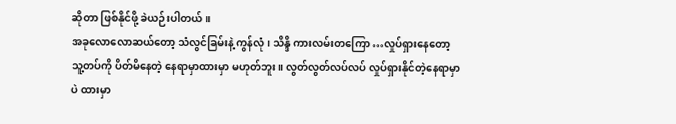ဆိုတာ ဖြစ်နိုင်ဖို့ ခဲယဉ်းပါတယ်။
အခုလောလောဆယ်တော့ သံလွင်ခြမ်းနဲ့ ကွန်လုံ၊ သိန္ဒိ ကားလမ်းတကြော …လှုပ်ရှားနေတော့ သူ့တပ်ကို ပိတ်မိနေတဲ့ နေရာမှာထားမှာ မဟုတ်ဘူး။ လွတ်လွတ်လပ်လပ် လှုပ်ရှားနိုင်တဲ့နေရာမှာပဲ ထားမှာ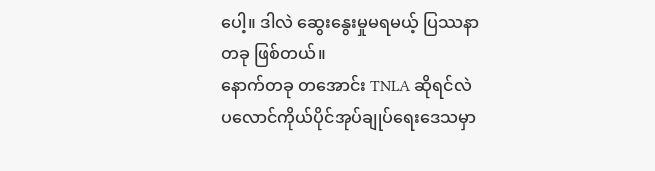ပေါ့။ ဒါလဲ ဆွေးနွေးမှုမရမယ့် ပြဿနာတခု ဖြစ်တယ်။
နောက်တခု တအောင်း TNLA ဆိုရင်လဲ ပလောင်ကိုယ်ပိုင်အုပ်ချုပ်ရေးဒေသမှာ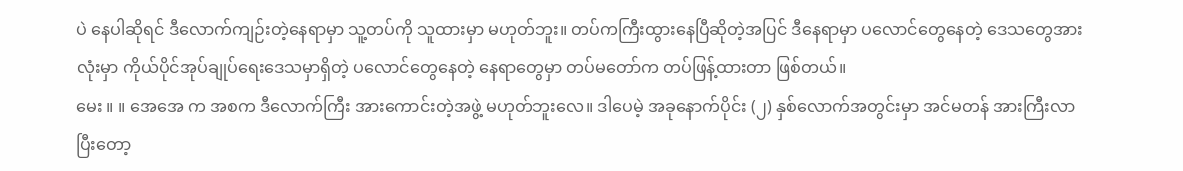ပဲ နေပါဆိုရင် ဒီလောက်ကျဉ်းတဲ့နေရာမှာ သူ့တပ်ကို သူထားမှာ မဟုတ်ဘူး။ တပ်ကကြီးထွားနေပြီဆိုတဲ့အပြင် ဒီနေရာမှာ ပလောင်တွေနေတဲ့ ဒေသတွေအားလုံးမှာ ကိုယ်ပိုင်အုပ်ချုပ်ရေးဒေသမှာရှိတဲ့ ပလောင်တွေနေတဲ့ နေရာတွေမှာ တပ်မတော်က တပ်ဖြန့်ထားတာ ဖြစ်တယ်။
မေး ။ ။ အေအေ က အစက ဒီလောက်ကြီး အားကောင်းတဲ့အဖွဲ့ မဟုတ်ဘူးလေ။ ဒါပေမဲ့ အခုနောက်ပိုင်း (၂) နှစ်လောက်အတွင်းမှာ အင်မတန် အားကြီးလာပြီးတော့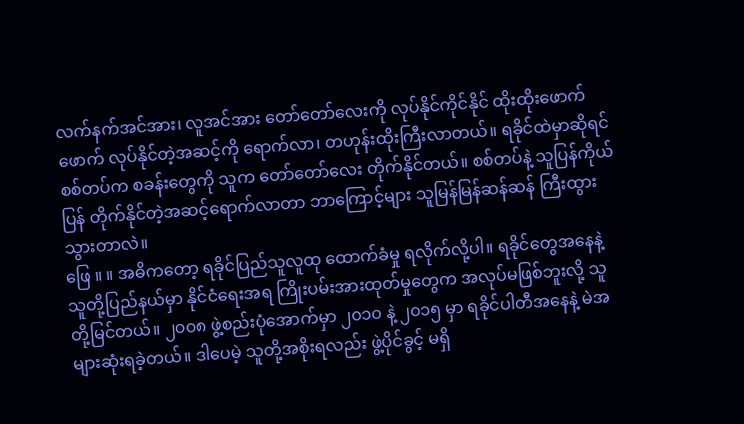လက်နက်အင်အား၊ လူအင်အား တော်တော်လေးကို လုပ်နိုင်ကိုင်နိုင် ထိုးထိုးဖောက်ဖောက် လုပ်နိုင်တဲ့အဆင့်ကို ရောက်လာ၊ တဟုန်းထိုးကြီးလာတယ်။ ရခိုင်ထဲမှာဆိုရင် စစ်တပ်က စခန်းတွေကို သူက တော်တော်လေး တိုက်နိုင်တယ်။ စစ်တပ်နဲ့ သူပြန်ကိုယ်ပြန် တိုက်နိုင်တဲ့အဆင့်ရောက်လာတာ ဘာကြောင့်များ သူမြန်မြန်ဆန်ဆန် ကြီးထွားသွားတာလဲ။
ဖြေ ။ ။ အဓိကတော့ ရခိုင်ပြည်သူလူထု ထောက်ခံမှု ရလိုက်လို့ပါ။ ရခိုင်တွေအနေနဲ့ သူတို့ပြည်နယ်မှာ နိုင်ငံရေးအရ ကြိုးပမ်းအားထုတ်မှုတွေက အလုပ်မဖြစ်ဘူးလို့ သူတို့မြင်တယ်။ ၂၀၀၈ ဖွဲ့စည်းပုံအောက်မှာ ၂၀၁၀ နဲ့ ၂၀၁၅ မှာ ရခိုင်ပါတီအနေနဲ့ မဲအများဆုံးရခဲ့တယ်။ ဒါပေမဲ့ သူတို့အစိုးရလည်း ဖွဲ့ပိုင်ခွင့် မရှိ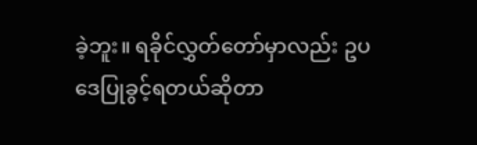ခဲ့ဘူး။ ရခိုင်လွှတ်တော်မှာလည်း ဥပဒေပြုခွင့်ရတယ်ဆိုတာ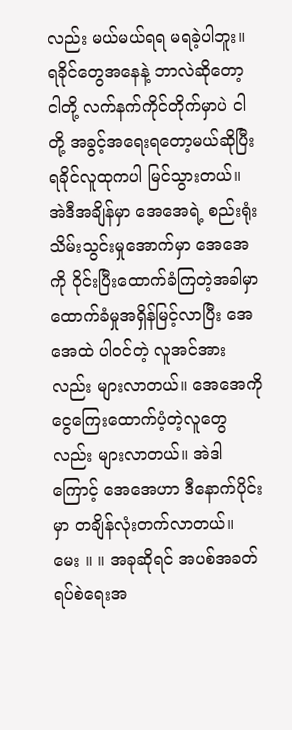လည်း မယ်မယ်ရရ မရခဲ့ပါဘူး။ ရခိုင်တွေအနေနဲ့ ဘာလဲဆိုတော့ ငါတို့ လက်နက်ကိုင်တိုက်မှာပဲ ငါတို့ အခွင့်အရေးရတော့မယ်ဆိုပြီး ရခိုင်လူထုကပါ မြင်သွားတယ်။ အဲဒီအချိန်မှာ အေအေရဲ့ စည်းရုံးသိမ်းသွင်းမှုအောက်မှာ အေအေကို ဝိုင်းပြီးထောက်ခံကြတဲ့အခါမှာ ထောက်ခံမှုအရှိန်မြင့်လာပြီး အေအေထဲ ပါဝင်တဲ့ လူအင်အားလည်း များလာတယ်။ အေအေကို ငွေကြေးထောက်ပံ့တဲ့လူတွေလည်း များလာတယ်။ အဲဒါကြောင့် အေအေဟာ ဒီနောက်ပိုင်းမှာ တချိန်လုံးတက်လာတယ်။
မေး ။ ။ အခုဆိုရင် အပစ်အခတ်ရပ်စဲရေးအ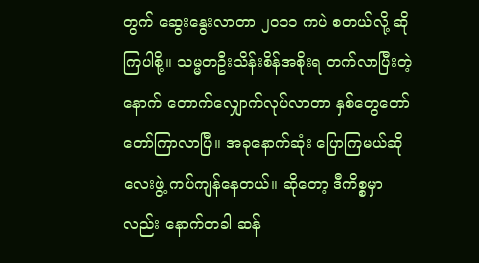တွက် ဆွေးနွေးလာတာ ၂၀၁၁ ကပဲ စတယ်လို့ ဆိုကြပါစို့။ သမ္မတဦးသိန်းစိန်အစိုးရ တက်လာပြီးတဲ့နောက် တောက်လျှောက်လုပ်လာတာ နှစ်တွေတော်တော်ကြာလာပြီ။ အခုနောက်ဆုံး ပြောကြမယ်ဆို လေးဖွဲ့ ကပ်ကျန်နေတယ်။ ဆိုတော့ ဒီကိစ္စမှာလည်း နောက်တခါ ဆန်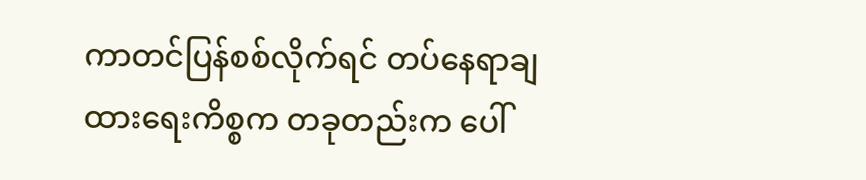ကာတင်ပြန်စစ်လိုက်ရင် တပ်နေရာချထားရေးကိစ္စက တခုတည်းက ပေါ်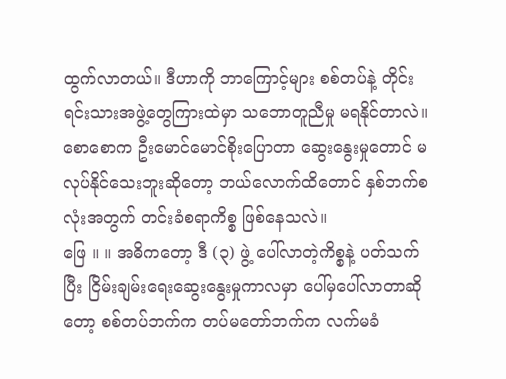ထွက်လာတယ်။ ဒီဟာကို ဘာကြောင့်များ စစ်တပ်နဲ့ တိုင်းရင်းသားအဖွဲ့တွေကြားထဲမှာ သဘောတူညီမှု မရနိုင်တာလဲ။ စောစောက ဦးမောင်မောင်စိုးပြောတာ ဆွေးနွေးမှုတောင် မလုပ်နိုင်သေးဘူးဆိုတော့ ဘယ်လောက်ထိတောင် နှစ်ဘက်စလုံးအတွက် တင်းခံစရာကိစ္စ ဖြစ်နေသလဲ။
ဖြေ ။ ။ အဓိကတော့ ဒီ (၃) ဖွဲ့ ပေါ်လာတဲ့ကိစ္စနဲ့ ပတ်သက်ပြီး ငြိမ်းချမ်းရေးဆွေးနွေးမှုကာလမှာ ပေါ်မှပေါ်လာတာဆိုတော့ စစ်တပ်ဘက်က တပ်မတော်ဘက်က လက်မခံ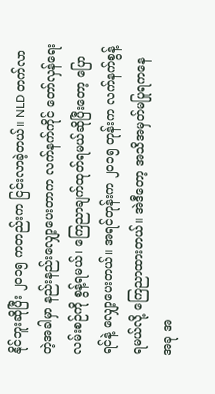နိုင်ဘူးဆိုပြီး ၂၀၁၅ ကတည်းက ငြင်းလာခဲ့တယ်။ NLD တက်လာတဲ့အခါမှာ နည်းနည်းလျှော့ပေးတာက လက်နက်ကိုင် တော်လှန်ရေးလမ်းစဉ်ကို စွန့်ရမယ်၊ ကြေညာချက်ထုတ်ရမယ်ဆိုပြီးတော့ ပြောရင်နဲ့ လျှော့ပေးတယ်။ အရင်တုန်းက ၂၀၁၅ တုန်းက လက်နက်စွန့်ရမယ်လို့ ကြေညာထားတယ်။ အဲဒီတော့ အသိအမှတ်မပြုရကနေ အခု အ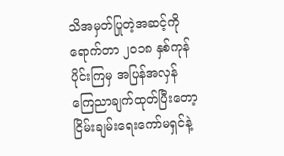သိအမှတ်ပြုတဲ့အဆင့်ကိုရောက်တာ ၂၀၁၈ နှစ်ကုန်ပိုင်းကြမှ အပြန်အလှန်ကြေညာချက်ထုတ်ပြီးတော့ ငြိမ်းချမ်းရေးကော်မရှင်နဲ့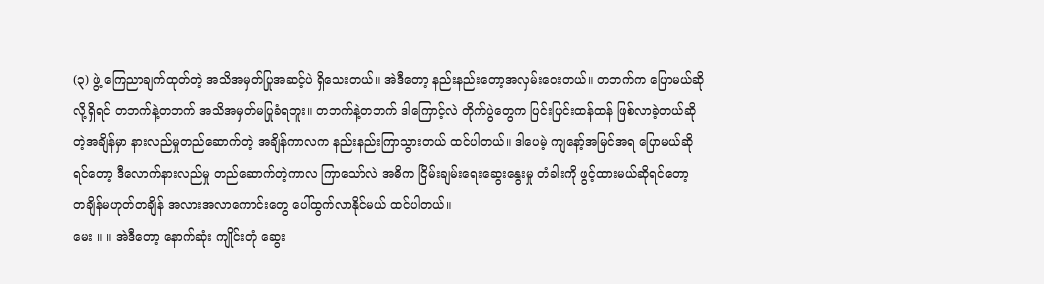(၃) ဖွဲ့ ကြေညာချက်ထုတ်တဲ့ အသိအမှတ်ပြုအဆင့်ပဲ ရှိသေးတယ်။ အဲဒီတော့ နည်းနည်းတော့အလှမ်းဝေးတယ်။ တဘက်က ပြောမယ်ဆိုလို့ရှိရင် တဘက်နဲ့တဘက် အသိအမှတ်မပြုခံရဘူး။ တဘက်နဲ့တဘက် ဒါကြောင့်လဲ တိုက်ပွဲတွေက ပြင်းပြင်းထန်ထန် ဖြစ်လာခဲ့တယ်ဆိုတဲ့အချိန်မှာ နားလည်မှုတည်ဆောက်တဲ့ အချိန်ကာလက နည်းနည်းကြာသွားတယ် ထင်ပါတယ်။ ဒါပေမဲ့ ကျနော့်အမြင်အရ ပြောမယ်ဆိုရင်တော့ ဒီလောက်နားလည်မှု တည်ဆောက်တဲ့ကာလ ကြာသော်လဲ အဓိက ငြိမ်းချမ်းရေးဆွေးနွေးမှု တံခါးကို ဖွင့်ထားမယ်ဆိုရင်တော့ တချိန်မဟုတ်တချိန် အလားအလာကောင်းတွေ ပေါ်ထွက်လာနိုင်မယ် ထင်ပါတယ်။
မေး ။ ။ အဲဒီတော့ နောက်ဆုံး ကျိုင်းတုံ ဆွေး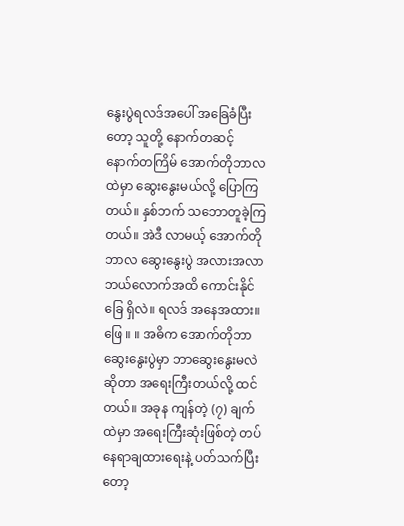နွေးပွဲရလဒ်အပေါ် အခြေခံပြီးတော့ သူတို့ နောက်တဆင့် နောက်တကြိမ် အောက်တိုဘာလထဲမှာ ဆွေးနွေးမယ်လို့ ပြောကြတယ်။ နှစ်ဘက် သဘောတူခဲ့ကြတယ်။ အဲဒီ လာမယ့် အောက်တိုဘာလ ဆွေးနွေးပွဲ အလားအလာ ဘယ်လောက်အထိ ကောင်းနိုင်ခြေ ရှိလဲ။ ရလဒ် အနေအထား။
ဖြေ ။ ။ အဓိက အောက်တိုဘာ ဆွေးနွေးပွဲမှာ ဘာဆွေးနွေးမလဲဆိုတာ အရေးကြီးတယ်လို့ ထင်တယ်။ အခုန ကျန်တဲ့ (၇) ချက်ထဲမှာ အရေးကြီးဆုံးဖြစ်တဲ့ တပ်နေရာချထားရေးနဲ့ ပတ်သက်ပြီးတော့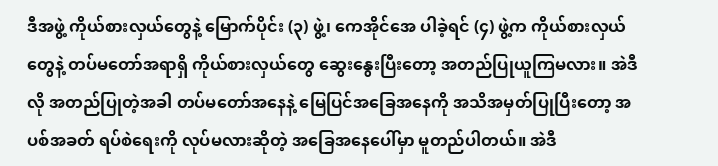ဒီအဖွဲ့ ကိုယ်စားလှယ်တွေနဲ့ မြောက်ပိုင်း (၃) ဖွဲ့၊ ကေအိုင်အေ ပါခဲ့ရင် (၄) ဖွဲ့က ကိုယ်စားလှယ်တွေနဲ့ တပ်မတော်အရာရှိ ကိုယ်စားလှယ်တွေ ဆွေးနွေးပြီးတော့ အတည်ပြုယူကြမလား။ အဲဒီလို အတည်ပြုတဲ့အခါ တပ်မတော်အနေနဲ့ မြေပြင်အခြေအနေကို အသိအမှတ်ပြုပြီးတော့ အပစ်အခတ် ရပ်စဲရေးကို လုပ်မလားဆိုတဲ့ အခြေအနေပေါ်မှာ မူတည်ပါတယ်။ အဲဒီ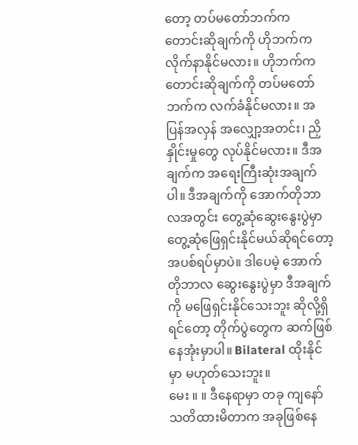တော့ တပ်မတော်ဘက်က တောင်းဆိုချက်ကို ဟိုဘက်က လိုက်နာနိုင်မလား။ ဟိုဘက်က တောင်းဆိုချက်ကို တပ်မတော်ဘက်က လက်ခံနိုင်မလား။ အပြန်အလှန် အလျှော့အတင်း၊ ညှိနှိုင်းမှုတွေ လုပ်နိုင်မလား။ ဒီအချက်က အရေးကြီးဆုံးအချက်ပါ။ ဒီအချက်ကို အောက်တိုဘာလအတွင်း တွေ့ဆုံဆွေးနွေးပွဲမှာ တွေ့ဆုံဖြေရှင်းနိုင်မယ်ဆိုရင်တော့ အပစ်ရပ်မှာပဲ။ ဒါပေမဲ့ အောက်တိုဘာလ ဆွေးနွေးပွဲမှာ ဒီအချက်ကို မဖြေရှင်းနိုင်သေးဘူး ဆိုလို့ရှိရင်တော့ တိုက်ပွဲတွေက ဆက်ဖြစ်နေအုံးမှာပါ။ Bilateral ထိုးနိုင်မှာ မဟုတ်သေးဘူး။
မေး ။ ။ ဒီနေရာမှာ တခု ကျနော် သတိထားမိတာက အခုဖြစ်နေ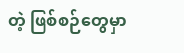တဲ့ ဖြစ်စဉ်တွေမှာ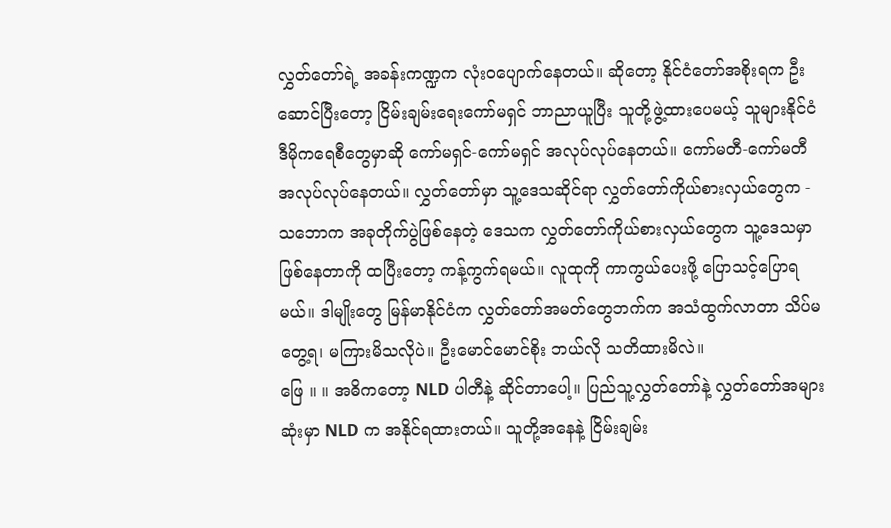လွှတ်တော်ရဲ့ အခန်းကဏ္ဍက လုံးဝပျောက်နေတယ်။ ဆိုတော့ နိုင်ငံတော်အစိုးရက ဦးဆောင်ပြီးတော့ ငြိမ်းချမ်းရေးကော်မရှင် ဘာညာယူပြီး သူတို့ဖွဲ့ထားပေမယ့် သူများနိုင်ငံ ဒီမိုကရေစီတွေမှာဆို ကော်မရှင်-ကော်မရှင် အလုပ်လုပ်နေတယ်။ ကော်မတီ-ကော်မတီ အလုပ်လုပ်နေတယ်။ လွှတ်တော်မှာ သူ့ဒေသဆိုင်ရာ လွှတ်တော်ကိုယ်စားလှယ်တွေက - သဘောက အခုတိုက်ပွဲဖြစ်နေတဲ့ ဒေသက လွှတ်တော်ကိုယ်စားလှယ်တွေက သူ့ဒေသမှာ ဖြစ်နေတာကို ထပြီးတော့ ကန့်ကွက်ရမယ်။ လူထုကို ကာကွယ်ပေးဖို့ ပြောသင့်ပြောရမယ်။ ဒါမျိုးတွေ မြန်မာနိုင်ငံက လွှတ်တော်အမတ်တွေဘက်က အသံထွက်လာတာ သိပ်မတွေ့ရ၊ မကြားမိသလိုပဲ။ ဦးမောင်မောင်စိုး ဘယ်လို သတိထားမိလဲ။
ဖြေ ။ ။ အဓိကတော့ NLD ပါတီနဲ့ ဆိုင်တာပေါ့။ ပြည်သူ့လွှတ်တော်နဲ့ လွှတ်တော်အများဆုံးမှာ NLD က အနိုင်ရထားတယ်။ သူတို့အနေနဲ့ ငြိမ်းချမ်း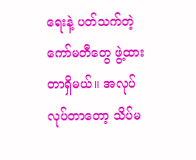ရေးနဲ့ ပတ်သက်တဲ့ ကော်မတီတွေ ဖွဲ့ထားတာရှိမယ်။ အလုပ်လုပ်တာတော့ သိပ်မ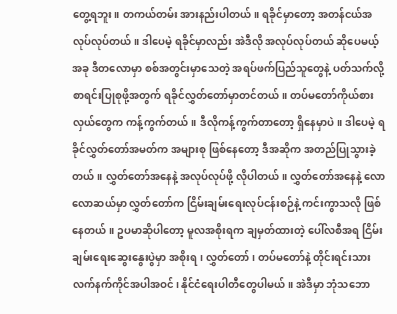တွေ့ရဘူး။ တကယ်တမ်း အားနည်းပါတယ်။ ရခိုင်မှာတော့ အတန်ငယ်အလုပ်လုပ်တယ်။ ဒါပေမဲ့ ရခိုင်မှာလည်း အဲဒီလို အလုပ်လုပ်တယ် ဆိုပေမယ့် အခု ဒီတလောမှာ စစ်အတွင်းမှာသေတဲ့ အရပ်ဖက်ပြည်သူတွေနဲ့ ပတ်သက်လို့ စာရင်းပြုစုဖို့အတွက် ရခိုင်လွှတ်တော်မှာတင်တယ်။ တပ်မတော်ကိုယ်စားလှယ်တွေက ကန့်ကွက်တယ်။ ဒီလိုကန့်ကွက်တာတော့ ရှိနေမှာပဲ။ ဒါပေမဲ့ ရခိုင်လွှတ်တော်အမတ်က အများစု ဖြစ်နေတော့ ဒီအဆိုက အတည်ပြုသွားခဲ့တယ်။ လွှတ်တော်အနေနဲ့ အလုပ်လုပ်ဖို့ လိုပါတယ်။ လွှတ်တော်အနေနဲ့ လောလောဆယ်မှာ လွှတ်တော်က ငြိမ်းချမ်းရေးလုပ်ငန်းစဉ်နဲ့ ကင်းကွာသလို ဖြစ်နေတယ်။ ဥပမာဆိုပါတော့ မူလအစိုးရက ချမှတ်ထားတဲ့ ပေါ်လစီအရ ငြိမ်းချမ်းရေးဆွေးနွေးပွဲမှာ အစိုးရ၊ လွှတ်တော်၊ တပ်မတော်နဲ့ တိုင်းရင်းသားလက်နက်ကိုင်အပါအဝင်၊ နိုင်ငံရေးပါတီတွေပါမယ်။ အဲဒီမှာ ဘုံသဘော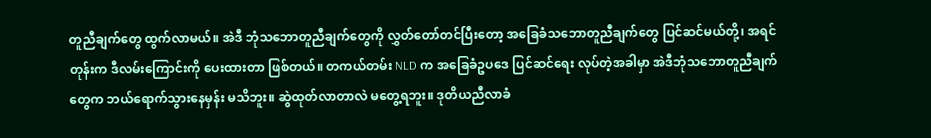တူညီချက်တွေ ထွက်လာမယ်။ အဲဒီ ဘုံသဘောတူညီချက်တွေကို လွှတ်တော်တင်ပြီးတော့ အခြေခံသဘောတူညီချက်တွေ ပြင်ဆင်မယ်တို့၊ အရင်တုန်းက ဒီလမ်းကြောင်းကို ပေးထားတာ ဖြစ်တယ်။ တကယ်တမ်း NLD က အခြေခံဥပဒေ ပြင်ဆင်ရေး လုပ်တဲ့အခါမှာ အဲဒီဘုံသဘောတူညီချက်တွေက ဘယ်ရောက်သွားနေမှန်း မသိဘူး။ ဆွဲထုတ်လာတာလဲ မတွေ့ရဘူး။ ဒုတိယညီလာခံ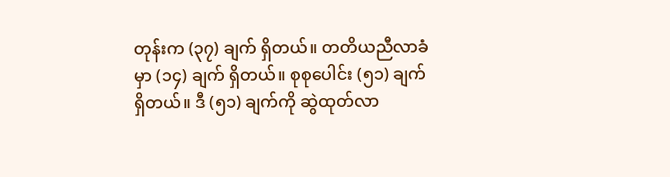တုန်းက (၃၇) ချက် ရှိတယ်။ တတိယညီလာခံမှာ (၁၄) ချက် ရှိတယ်။ စုစုပေါင်း (၅၁) ချက် ရှိတယ်။ ဒီ (၅၁) ချက်ကို ဆွဲထုတ်လာ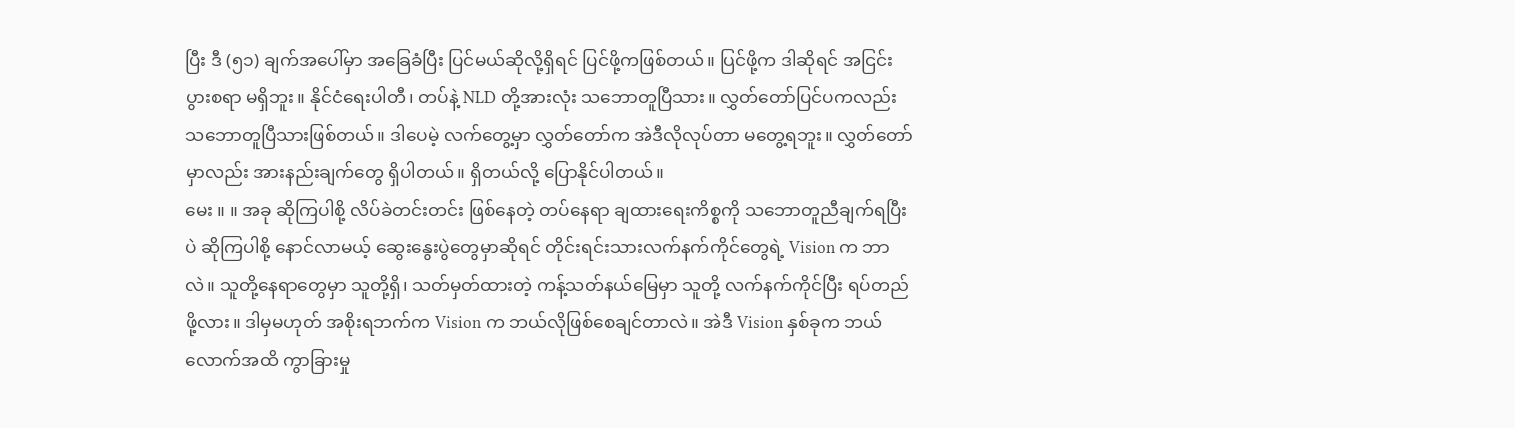ပြီး ဒီ (၅၁) ချက်အပေါ်မှာ အခြေခံပြီး ပြင်မယ်ဆိုလို့ရှိရင် ပြင်ဖို့ကဖြစ်တယ်။ ပြင်ဖို့က ဒါဆိုရင် အငြင်းပွားစရာ မရှိဘူး။ နိုင်ငံရေးပါတီ၊ တပ်နဲ့ NLD တို့အားလုံး သဘောတူပြီသား။ လွှတ်တော်ပြင်ပကလည်း သဘောတူပြီသားဖြစ်တယ်။ ဒါပေမဲ့ လက်တွေ့မှာ လွှတ်တော်က အဲဒီလိုလုပ်တာ မတွေ့ရဘူး။ လွှတ်တော်မှာလည်း အားနည်းချက်တွေ ရှိပါတယ်။ ရှိတယ်လို့ ပြောနိုင်ပါတယ်။
မေး ။ ။ အခု ဆိုကြပါစို့ လိပ်ခဲတင်းတင်း ဖြစ်နေတဲ့ တပ်နေရာ ချထားရေးကိစ္စကို သဘောတူညီချက်ရပြီးပဲ ဆိုကြပါစို့ နောင်လာမယ့် ဆွေးနွေးပွဲတွေမှာဆိုရင် တိုင်းရင်းသားလက်နက်ကိုင်တွေရဲ့ Vision က ဘာလဲ။ သူတို့နေရာတွေမှာ သူတို့ရှိ၊ သတ်မှတ်ထားတဲ့ ကန့်သတ်နယ်မြေမှာ သူတို့ လက်နက်ကိုင်ပြီး ရပ်တည်ဖို့လား။ ဒါမှမဟုတ် အစိုးရဘက်က Vision က ဘယ်လိုဖြစ်စေချင်တာလဲ။ အဲဒီ Vision နှစ်ခုက ဘယ်လောက်အထိ ကွာခြားမှု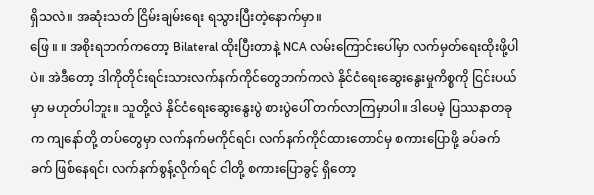ရှိသလဲ။ အဆုံးသတ် ငြိမ်းချမ်းရေး ရသွားပြီးတဲ့နောက်မှာ။
ဖြေ ။ ။ အစိုးရဘက်ကတော့ Bilateral ထိုးပြီးတာနဲ့ NCA လမ်းကြောင်းပေါ်မှာ လက်မှတ်ရေးထိုးဖို့ပါပဲ။ အဲဒီတော့ ဒါကိုတိုင်းရင်းသားလက်နက်ကိုင်တွေဘက်ကလဲ နိုင်ငံရေးဆွေးနွေးမှုကိစ္စကို ငြင်းပယ်မှာ မဟုတ်ပါဘူး။ သူတို့လဲ နိုင်ငံရေးဆွေးနွေးပွဲ စားပွဲပေါ် တက်လာကြမှာပါ။ ဒါပေမဲ့ ပြဿနာတခုက ကျနော်တို့ တပ်တွေမှာ လက်နက်မကိုင်ရင်၊ လက်နက်ကိုင်ထားတောင်မှ စကားပြောဖို့ ခပ်ခက်ခက် ဖြစ်နေရင်၊ လက်နက်စွန့်လိုက်ရင် ငါတို့ စကားပြောခွင့် ရှိတော့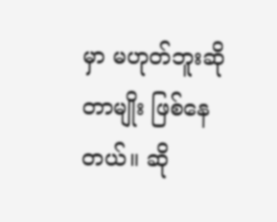မှာ မဟုတ်ဘူးဆိုတာမျိုး ဖြစ်နေတယ်။ ဆို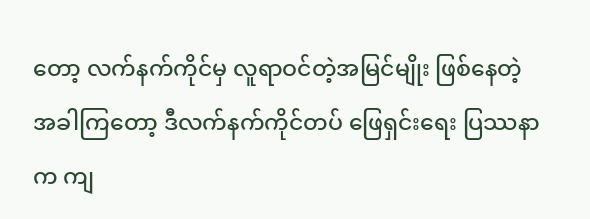တော့ လက်နက်ကိုင်မှ လူရာဝင်တဲ့အမြင်မျိုး ဖြစ်နေတဲ့အခါကြတော့ ဒီလက်နက်ကိုင်တပ် ဖြေရှင်းရေး ပြဿနာက ကျ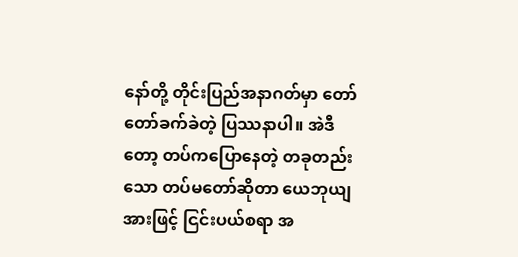နော်တို့ တိုင်းပြည်အနာဂတ်မှာ တော်တော်ခက်ခဲတဲ့ ပြဿနာပါ။ အဲဒီတော့ တပ်ကပြောနေတဲ့ တခုတည်းသော တပ်မတော်ဆိုတာ ယေဘုယျအားဖြင့် ငြင်းပယ်စရာ အ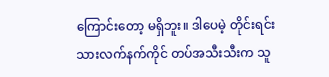ကြောင်းတော့ မရှိဘူး။ ဒါပေမဲ့ တိုင်းရင်းသားလက်နက်ကိုင် တပ်အသီးသီးက သူ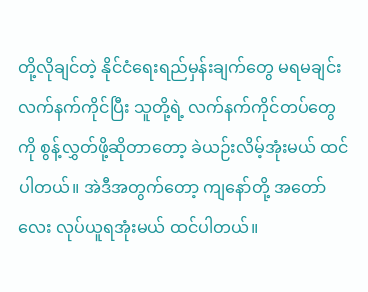တို့လိုချင်တဲ့ နိုင်ငံရေးရည်မှန်းချက်တွေ မရမချင်း လက်နက်ကိုင်ပြီး သူတို့ရဲ့ လက်နက်ကိုင်တပ်တွေကို စွန့်လွှတ်ဖို့ဆိုတာတော့ ခဲယဉ်းလိမ့်အုံးမယ် ထင်ပါတယ်။ အဲဒီအတွက်တော့ ကျနော်တို့ အတော်လေး လုပ်ယူရအုံးမယ် ထင်ပါတယ်။